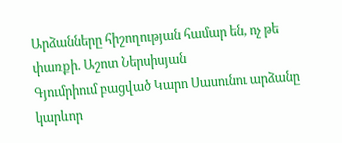Արձանները հիշողության համար են, ոչ թե փառքի. Աշոտ Ներսիսյան
Գյումրիում բացված Կարո Սասունու արձանը կարևոր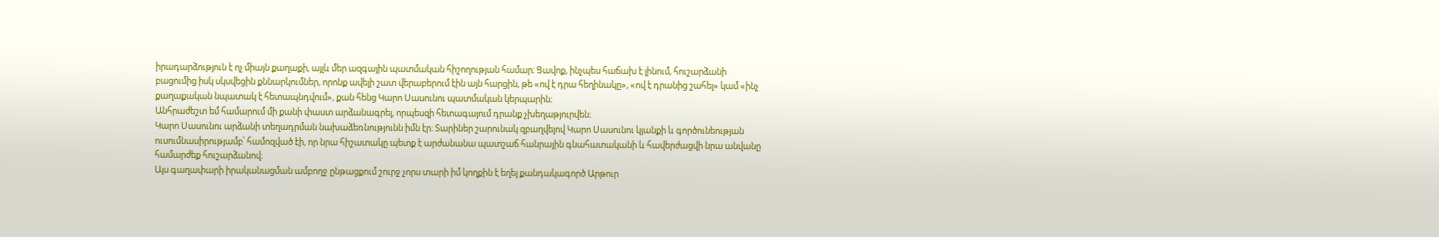իրադարձություն է ոչ միայն քաղաքի, այլև մեր ազգային պատմական հիշողության համար։ Ցավոք, ինչպես հաճախ է լինում, հուշարձանի բացումից իսկ սկսվեցին քննարկումներ, որոնք ավելի շատ վերաբերում էին այն հարցին, թե «ով է դրա հեղինակը», «ով է դրանից շահել» կամ «ինչ քաղաքական նպատակ է հետապնդվում», քան հենց Կարո Սասունու պատմական կերպարին։
Անհրաժեշտ եմ համարում մի քանի փաստ արձանագրել, որպեսզի հետագայում դրանք չխեղաթյուրվեն։
Կարո Սասունու արձանի տեղադրման նախաձեռնությունն իմն էր։ Տարիներ շարունակ զբաղվելով Կարո Սասունու կյանքի և գործունեության ուսումնասիրությամբ՝ համոզված էի, որ նրա հիշատակը պետք է արժանանա պատշաճ հանրային գնահատականի և հավերժացվի նրա անվանը համարժեք հուշարձանով։
Այս գաղափարի իրականացման ամբողջ ընթացքում շուրջ չորս տարի իմ կողքին է եղել քանդակագործ Արթուր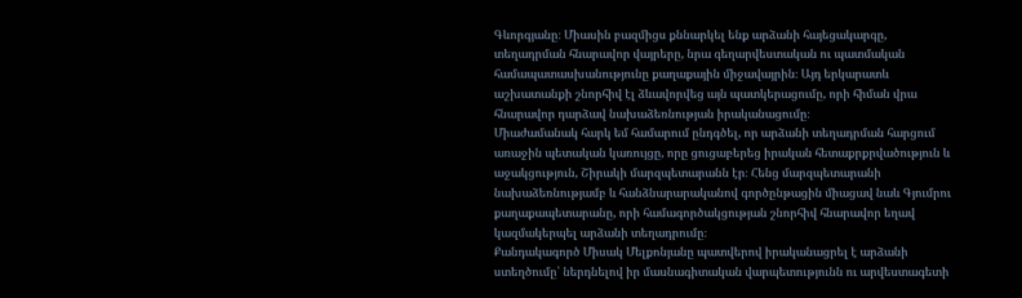Գևորգյանը։ Միասին բազմիցս քննարկել ենք արձանի հայեցակարգը, տեղադրման հնարավոր վայրերը, նրա գեղարվեստական ու պատմական համապատասխանությունը քաղաքային միջավայրին։ Այդ երկարատև աշխատանքի շնորհիվ էլ ձևավորվեց այն պատկերացումը, որի հիման վրա հնարավոր դարձավ նախաձեռնության իրականացումը։
Միաժամանակ հարկ եմ համարում ընդգծել, որ արձանի տեղադրման հարցում առաջին պետական կառույցը, որը ցուցաբերեց իրական հետաքրքրվածություն և աջակցություն, Շիրակի մարզպետարանն էր։ Հենց մարզպետարանի նախաձեռնությամբ և հանձնարարականով գործընթացին միացավ նաև Գյումրու քաղաքապետարանը, որի համագործակցության շնորհիվ հնարավոր եղավ կազմակերպել արձանի տեղադրումը։
Քանդակագործ Միսակ Մելքոնյանը պատվերով իրականացրել է արձանի ստեղծումը՝ ներդնելով իր մասնագիտական վարպետությունն ու արվեստագետի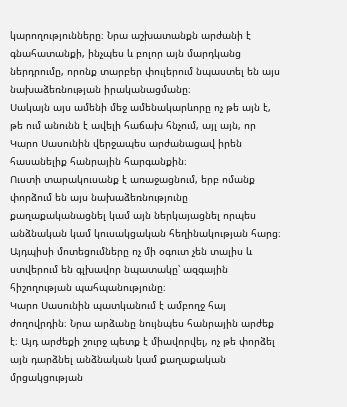կարողությունները։ Նրա աշխատանքն արժանի է գնահատանքի, ինչպես և բոլոր այն մարդկանց ներդրումը, որոնք տարբեր փուլերում նպաստել են այս նախաձեռնության իրականացմանը։
Սակայն այս ամենի մեջ ամենակարևորը ոչ թե այն է, թե ում անունն է ավելի հաճախ հնչում, այլ այն, որ Կարո Սասունին վերջապես արժանացավ իրեն հասանելիք հանրային հարգանքին։
Ուստի տարակուսանք է առաջացնում, երբ ոմանք փորձում են այս նախաձեռնությունը քաղաքականացնել կամ այն ներկայացնել որպես անձնական կամ կուսակցական հեղինակության հարց։ Այդպիսի մոտեցումները ոչ մի օգուտ չեն տալիս և ստվերում են գլխավոր նպատակը՝ ազգային հիշողության պահպանությունը։
Կարո Սասունին պատկանում է ամբողջ հայ ժողովրդին։ Նրա արձանը նույնպես հանրային արժեք է։ Այդ արժեքի շուրջ պետք է միավորվել, ոչ թե փորձել այն դարձնել անձնական կամ քաղաքական մրցակցության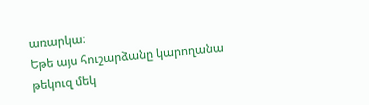առարկա։
Եթե այս հուշարձանը կարողանա թեկուզ մեկ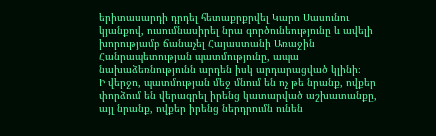երիտասարդի դրդել հետաքրքրվել Կարո Սասունու կյանքով, ուսումնասիրել նրա գործունեությունը և ավելի խորությամբ ճանաչել Հայաստանի Առաջին Հանրապետության պատմությունը, ապա նախաձեռնությունն արդեն իսկ արդարացված կլինի։
Ի վերջո, պատմության մեջ մնում են ոչ թե նրանք, ովքեր փորձում են վերագրել իրենց կատարված աշխատանքը, այլ նրանք, ովքեր իրենց ներդրումն ունեն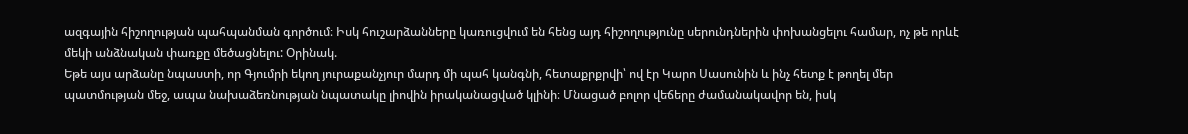ազգային հիշողության պահպանման գործում։ Իսկ հուշարձանները կառուցվում են հենց այդ հիշողությունը սերունդներին փոխանցելու համար, ոչ թե որևէ մեկի անձնական փառքը մեծացնելու: Օրինակ.
Եթե այս արձանը նպաստի, որ Գյումրի եկող յուրաքանչյուր մարդ մի պահ կանգնի, հետաքրքրվի՝ ով էր Կարո Սասունին և ինչ հետք է թողել մեր պատմության մեջ, ապա նախաձեռնության նպատակը լիովին իրականացված կլինի։ Մնացած բոլոր վեճերը ժամանակավոր են, իսկ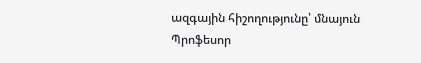ազգային հիշողությունը՝ մնայուն
Պրոֆեսոր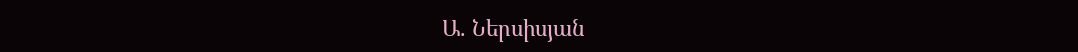Ա. Ներսիսյան